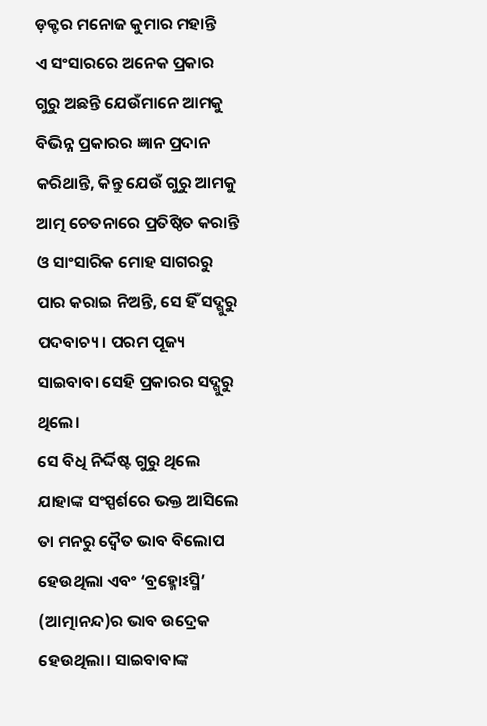ଡ଼କ୍ଟର ମନୋଜ କୁମାର ମହାନ୍ତି
ଏ ସଂସାରରେ ଅନେକ ପ୍ରକାର ଗୁରୁ ଅଛନ୍ତି ଯେଉଁମାନେ ଆମକୁ ବିଭିନ୍ନ ପ୍ରକାରର ଜ୍ଞାନ ପ୍ରଦାନ କରିଥାନ୍ତି, କିନ୍ତୁ ଯେଉଁ ଗୁରୁ ଆମକୁ ଆତ୍ମ ଚେତନାରେ ପ୍ରତିଷ୍ଠିତ କରାନ୍ତି ଓ ସାଂସାରିକ ମୋହ ସାଗରରୁ ପାର କରାଇ ନିଅନ୍ତି, ସେ ହିଁ ସଦ୍ଗୁରୁ ପଦବାଚ୍ୟ। ପରମ ପୂଜ୍ୟ ସାଇବାବା ସେହି ପ୍ରକାରର ସଦ୍ଗୁରୁ ଥିଲେ।
ସେ ବିଧି ନିର୍ଦ୍ଦିଷ୍ଟ ଗୁରୁ ଥିଲେ ଯାହାଙ୍କ ସଂସ୍ପର୍ଶରେ ଭକ୍ତ ଆସିଲେ ତା ମନରୁ ଦ୍ୱୈତ ଭାବ ବିଲୋପ ହେଉଥିଲା ଏବଂ ‘ବ୍ରହ୍ମୋଽସ୍ମି’ (ଆତ୍ମାନନ୍ଦ)ର ଭାବ ଉଦ୍ରେକ ହେଉଥିଲା। ସାଇବାବାଙ୍କ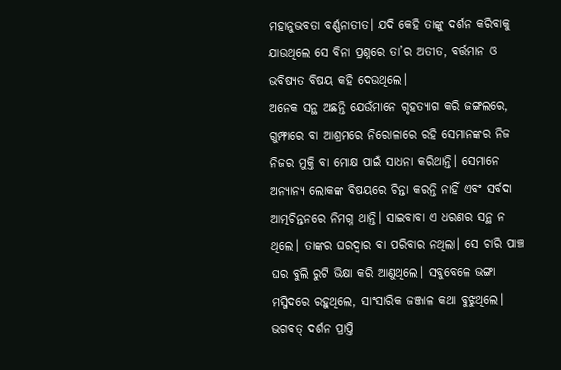ମହାନୁଭବତା ବର୍ଣ୍ଣନାତୀତ। ଯଦି କେହି ତାଙ୍କୁ ଦର୍ଶନ କରିବାକୁ ଯାଉଥିଲେ ସେ ବିନା ପ୍ରଶ୍ନରେ ତା’ର ଅତୀତ, ବର୍ତ୍ତମାନ ଓ ଭବିଷ୍ୟତ ବିଷୟ କହି ଦେଉଥିଲେ।
ଅନେକ ସନ୍ଥ ଅଛନ୍ତି ଯେଉଁମାନେ ଗୃହତ୍ୟାଗ କରି ଜଙ୍ଗଲରେ, ଗୁମ୍ଫାରେ ବା ଆଶ୍ରମରେ ନିରୋଳାରେ ରହି ସେମାନଙ୍କର ନିଜ ନିଜର ମୁକ୍ତି ବା ମୋକ୍ଷ ପାଇଁ ସାଧନା କରିଥାନ୍ତି। ସେମାନେ ଅନ୍ୟାନ୍ୟ ଲୋକଙ୍କ ବିଷୟରେ ଚିନ୍ତା କରନ୍ତି ନାହିଁ ଏବଂ ସର୍ବଦା ଆତ୍ମଚିନ୍ତନରେ ନିମଗ୍ନ ଥାନ୍ତି। ସାଇବାବା ଏ ଧରଣର ସନ୍ଥ ନ ଥିଲେ। ତାଙ୍କର ଘରଦ୍ୱାର ବା ପରିବାର ନଥିଲା। ସେ ଚାରି ପାଞ୍ଚ ଘର ବୁଲି ରୁଟି ଭିକ୍ଷା କରି ଆଣୁଥିଲେ। ସବୁବେଳେ ଭଙ୍ଗା ମସ୍ଜିଦରେ ରହୁଥିଲେ, ସାଂସାରିକ ଜଞ୍ଜାଳ କଥା ବୁଝୁଥିଲେ। ଭଗବତ୍ ଦର୍ଶନ ପ୍ରାପ୍ତି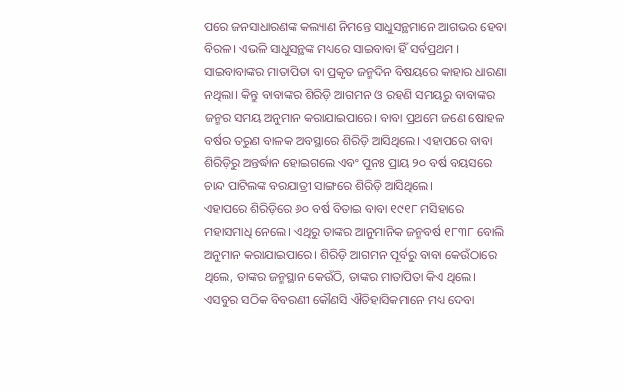ପରେ ଜନସାଧାରଣଙ୍କ କଲ୍ୟାଣ ନିମନ୍ତେ ସାଧୁସନ୍ଥମାନେ ଆଗଭର ହେବା ବିରଳ। ଏଭଳି ସାଧୁସନ୍ଥଙ୍କ ମଧ୍ୟରେ ସାଇବାବା ହିଁ ସର୍ବପ୍ରଥମ ।
ସାଇବାବାଙ୍କର ମାତାପିତା ବା ପ୍ରକୃତ ଜନ୍ମଦିନ ବିଷୟରେ କାହାର ଧାରଣା ନଥିଲା। କିନ୍ତୁ ବାବାଙ୍କର ଶିରିଡ଼ି ଆଗମନ ଓ ରହଣି ସମୟରୁ ବାବାଙ୍କର ଜନ୍ମର ସମୟ ଅନୁମାନ କରାଯାଇପାରେ। ବାବା ପ୍ରଥମେ ଜଣେ ଷୋହଳ ବର୍ଷର ତରୁଣ ବାଳକ ଅବସ୍ଥାରେ ଶିରିଡ଼ି ଆସିଥିଲେ। ଏହାପରେ ବାବା ଶିରିଡ଼ିରୁ ଅନ୍ତର୍ଦ୍ଧାନ ହୋଇଗଲେ ଏବଂ ପୁନଃ ପ୍ରାୟ ୨୦ ବର୍ଷ ବୟସରେ ଚାନ୍ଦ ପାଟିଲଙ୍କ ବରଯାତ୍ରୀ ସାଙ୍ଗରେ ଶିରିଡ଼ି ଆସିଥିଲେ।
ଏହାପରେ ଶିରିଡ଼ିରେ ୬୦ ବର୍ଷ ବିତାଇ ବାବା ୧୯୧୮ ମସିହାରେ ମହାସମାଧି ନେଲେ। ଏଥିରୁ ତାଙ୍କର ଆନୁମାନିକ ଜନ୍ମବର୍ଷ ୧୮୩୮ ବୋଲି ଅନୁମାନ କରାଯାଇପାରେ। ଶିରିଡ଼ି ଆଗମନ ପୂର୍ବରୁ ବାବା କେଉଁଠାରେ ଥିଲେ, ତାଙ୍କର ଜନ୍ମସ୍ଥାନ କେଉଁଠି, ତାଙ୍କର ମାତାପିତା କିଏ ଥିଲେ। ଏସବୁର ସଠିକ ବିବରଣୀ କୌଣସି ଐତିହାସିକମାନେ ମଧ୍ୟ ଦେବା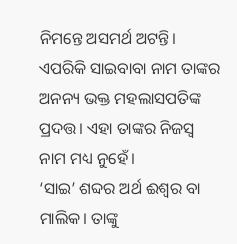ନିମନ୍ତେ ଅସମର୍ଥ ଅଟନ୍ତି। ଏପରିକି ସାଇବାବା ନାମ ତାଙ୍କର ଅନନ୍ୟ ଭକ୍ତ ମହଲାସପତିଙ୍କ ପ୍ରଦତ୍ତ। ଏହା ତାଙ୍କର ନିଜସ୍ୱ ନାମ ମଧ୍ୟ ନୁହେଁ।
‘ସାଇ’ ଶବ୍ଦର ଅର୍ଥ ଈଶ୍ୱର ବା ମାଲିକ। ତାଙ୍କୁ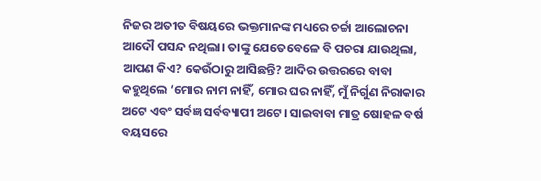ନିଜର ଅତୀତ ବିଷୟରେ ଭକ୍ତମାନଙ୍କ ମଧ୍ୟରେ ଚର୍ଚ୍ଚା ଆଲୋଚନା ଆଦୌ ପସନ୍ଦ ନଥିଲା। ତାଙ୍କୁ ଯେତେବେଳେ ବି ପଚରା ଯାଉଥିଲା, ଆପଣ କିଏ? କେଉଁଠାରୁ ଆସିଛନ୍ତି? ଆଦିର ଉତ୍ତରରେ ବାବା କହୁଥିଲେ ‘ମୋର ନାମ ନାହିଁ, ମୋର ଘର ନାହିଁ, ମୁଁ ନିର୍ଗୁଣ ନିରାକାର ଅଟେ ଏବଂ ସର୍ବଜ୍ଞ ସର୍ବବ୍ୟାପୀ ଅଟେ। ସାଇବାବା ମାତ୍ର ଷୋହଳ ବର୍ଷ ବୟସରେ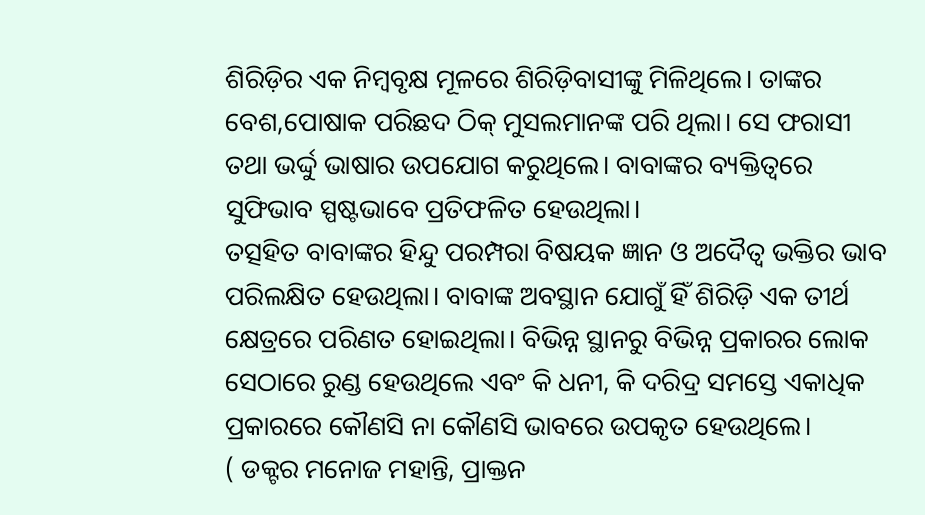ଶିରିଡ଼ିର ଏକ ନିମ୍ବବୃକ୍ଷ ମୂଳରେ ଶିରିଡ଼ିବାସୀଙ୍କୁ ମିଳିଥିଲେ। ତାଙ୍କର ବେଶ,ପୋଷାକ ପରିଛଦ ଠିକ୍ ମୁସଲମାନଙ୍କ ପରି ଥିଲା। ସେ ଫରାସୀ ତଥା ଭର୍ଦ୍ଦୁ ଭାଷାର ଉପଯୋଗ କରୁଥିଲେ। ବାବାଙ୍କର ବ୍ୟକ୍ତିତ୍ୱରେ ସୁଫିଭାବ ସ୍ପଷ୍ଟଭାବେ ପ୍ରତିଫଳିତ ହେଉଥିଲା।
ତତ୍ସହିତ ବାବାଙ୍କର ହିନ୍ଦୁ ପରମ୍ପରା ବିଷୟକ ଜ୍ଞାନ ଓ ଅଦୈତ୍ୱ ଭକ୍ତିର ଭାବ ପରିଲକ୍ଷିତ ହେଉଥିଲା। ବାବାଙ୍କ ଅବସ୍ଥାନ ଯୋଗୁଁ ହିଁ ଶିରିଡ଼ି ଏକ ତୀର୍ଥ କ୍ଷେତ୍ରରେ ପରିଣତ ହୋଇଥିଲା। ବିଭିନ୍ନ ସ୍ଥାନରୁ ବିଭିନ୍ନ ପ୍ରକାରର ଲୋକ ସେଠାରେ ରୁଣ୍ଡ ହେଉଥିଲେ ଏବଂ କି ଧନୀ, କି ଦରିଦ୍ର ସମସ୍ତେ ଏକାଧିକ ପ୍ରକାରରେ କୌଣସି ନା କୌଣସି ଭାବରେ ଉପକୃତ ହେଉଥିଲେ।
( ଡକ୍ଟର ମନୋଜ ମହାନ୍ତି, ପ୍ରାକ୍ତନ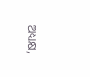ଅଧ୍ୟକ୍ଷ,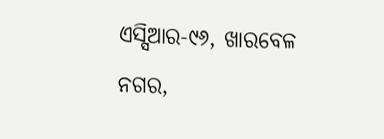ଏସ୍ସିଆର-୯୬, ଖାରବେଳ ନଗର,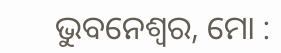ଭୁବନେଶ୍ୱର, ମୋ :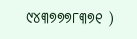୯୪୩୭୭୭୮୩୭୧ )